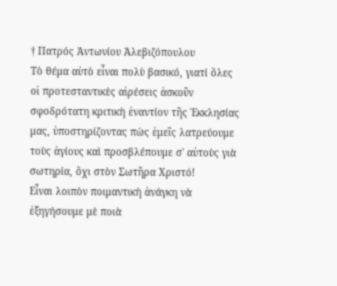† Πατρός Ἀντωνίου Ἀλεβιζόπουλου
Τὸ θέμα αὐτὸ εἶναι πολὺ βασικό, γιατί ὅλες οἱ προτεσταντικὲς αἱρέσεις ἀσκοῦν σφοδρότατη κριτικὴ ἐναντίον τῆς Ἐκκλησίας μας, ὑποστηρίζοντας πὼς ἐμεῖς λατρεύουμε τοὺς ἁγίους καὶ προσβλέπουμε σ' αὐτοὺς γιὰ σωτηρία, ὄχι στὸν Σωτῆρα Χριστό!
Εἶναι λοιπὸν πoιμαντικὴ ἀνάγκη νὰ ἐξηγήσουμε μὲ ποιὰ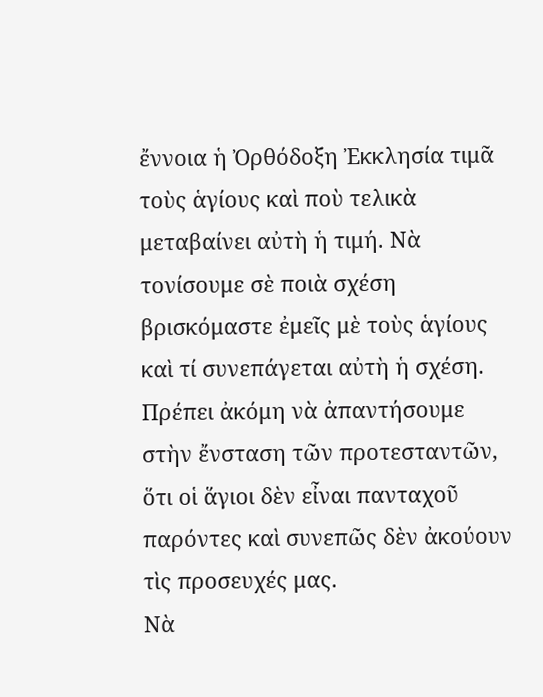ἔννοια ἡ Ὀρθόδοξη Ἐκκλησία τιμᾶ τοὺς ἁγίους καὶ ποὺ τελικὰ μεταβαίνει αὐτὴ ἡ τιμή. Νὰ τονίσουμε σὲ ποιὰ σχέση βρισκόμαστε ἐμεῖς μὲ τοὺς ἁγίους καὶ τί συνεπάγεται αὐτὴ ἡ σχέση. Πρέπει ἀκόμη νὰ ἀπαντήσουμε στὴν ἔνσταση τῶν προτεσταντῶν, ὅτι οἱ ἅγιοι δὲν εἶναι πανταχοῦ παρόντες καὶ συνεπῶς δὲν ἀκούουν τὶς προσευχές μας.
Νὰ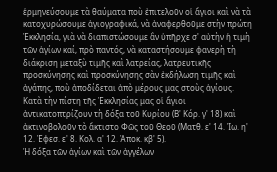ἑρμηνεύσουμε τὰ θαύματα ποὺ ἐπιτελοῦν οἱ ἅγιοι καὶ νὰ τὰ κατοχυρώσουμε ἁγιογραφικά, νὰ ἀναφερθοῦμε στὴν πρώτη Ἐκκλησία, γιὰ νὰ διαπιστώσουμε ἂν ὑπῆρχε σ' αὐτὴν ἡ τιμὴ τῶν ἁγίων καί, πρὸ παντός, νὰ καταστήσουμε φανερὴ τὴ διάκριση μεταξὺ τιμῆς καὶ λατρείας, λατρευτικῆς προσκύνησης καὶ προσκύνησης σὰν ἐκδήλωση τιμῆς καὶ ἀγάπης, ποὺ ἀποδίδεται ἀπὸ μέρους μας στοὺς ἁγίους.
Κατὰ τὴν πίστη τῆς Ἐκκλησίας μας οἱ ἅγιοι ἀντικατoπτρίζουν τὴ δόξα τοῦ Κυρίου (Β' Κόρ. γ' 18) καὶ ἀκτινοβολοῦν τὸ ἄκτιστο Φῶς τοῦ Θεοῦ (Ματθ. ε' 14. Ἰω. η' 12. Ἐφεσ. ε' 8. Κολ. α' 12. Ἀποκ. κβ' 5).
Ἡ δόξα τῶν ἁγίων καὶ τῶν ἀγγέλων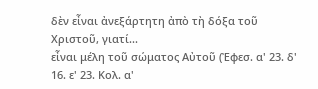δὲν εἶναι ἀνεξάρτητη ἀπὸ τὴ δόξα τοῦ Χριστοῦ, γιατί...
εἶναι μέλη τοῦ σώματος Αὐτοῦ (Ἐφεσ. α' 23. δ' 16. ε' 23. Κολ. α'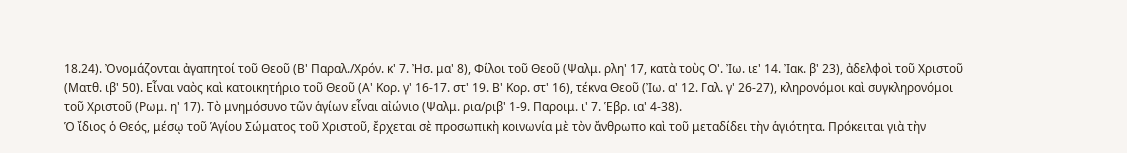18.24). Ὀνομάζονται ἀγαπητοί τοῦ Θεοῦ (Β' Παραλ./Χρόν. κ' 7. Ἠσ. μα' 8), Φίλοι τοῦ Θεοῦ (Ψαλμ. ρλη' 17, κατὰ τοὺς Ο'. Ἰω. ιε' 14. Ἰακ. β' 23), ἀδελφοὶ τοῦ Χριστοῦ (Ματθ. ιβ' 50). Εἶναι ναὸς καὶ κατοικητήριο τοῦ Θεοῦ (Α' Κορ. γ' 16-17. στ' 19. Β' Κορ. στ' 16), τέκνα Θεοῦ (Ἰω. α' 12. Γαλ. γ' 26-27), κληρονόμοι καὶ συγκληρονόμοι τοῦ Χριστοῦ (Ρωμ. η' 17). Τὸ μνημόσυνο τῶν ἁγίων εἶναι αἰώνιο (Ψαλμ. ρια/ριβ' 1-9. Παροιμ. ι' 7. Ἑβρ. ια' 4-38).
Ὁ ἴδιος ὁ Θεός, μέσῳ τοῦ Ἁγίου Σώματος τοῦ Χριστοῦ, ἔρχεται σὲ προσωπικὴ κοινωνία μὲ τὸν ἄνθρωπο καὶ τοῦ μεταδίδει τὴν ἁγιότητα. Πρόκειται γιὰ τὴν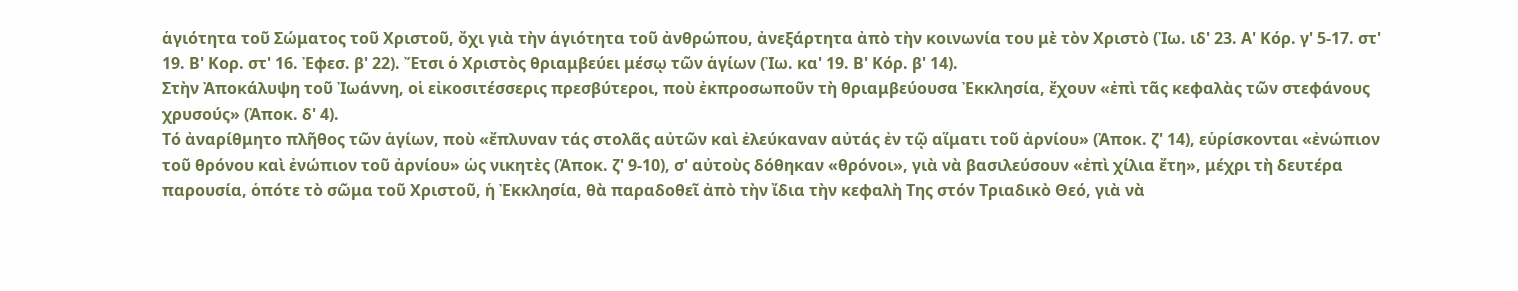ἁγιότητα τοῦ Σώματος τοῦ Χριστοῦ, ὄχι γιὰ τὴν ἁγιότητα τοῦ ἀνθρώπου, ἀνεξάρτητα ἀπὸ τὴν κοινωνία του μὲ τὸν Χριστὸ (Ἰω. ιδ' 23. Α' Κόρ. γ' 5-17. στ' 19. Β' Κορ. στ' 16. Ἐφεσ. β' 22). Ἔτσι ὁ Χριστὸς θριαμβεύει μέσῳ τῶν ἁγίων (Ἰω. κα' 19. Β' Κόρ. β' 14).
Στὴν Ἀποκάλυψη τοῦ Ἰωάννη, οἱ εἰκοσιτέσσερις πρεσβύτεροι, ποὺ ἐκπροσωποῦν τὴ θριαμβεύουσα Ἐκκλησία, ἔχουν «ἐπὶ τᾶς κεφαλὰς τῶν στεφάνους χρυσούς» (Ἀποκ. δ' 4).
Τό ἀναρίθμητο πλῆθος τῶν ἁγίων, ποὺ «ἔπλυναν τάς στολᾶς αὐτῶν καὶ ἐλεύκαναν αὐτάς ἐν τῷ αἵματι τοῦ ἀρνίου» (Ἀποκ. ζ' 14), εὑρίσκονται «ἐνώπιον τοῦ θρόνου καὶ ἐνώπιον τοῦ ἀρνίου» ὡς νικητὲς (Ἀποκ. ζ' 9-10), σ' αὐτοὺς δόθηκαν «θρόνοι», γιὰ νὰ βασιλεύσουν «ἐπὶ χίλια ἔτη», μέχρι τὴ δευτέρα παρουσία, ὁπότε τὸ σῶμα τοῦ Χριστοῦ, ἡ Ἐκκλησία, θὰ παραδοθεῖ ἀπὸ τὴν ἴδια τὴν κεφαλὴ Της στόν Τριαδικὸ Θεό, γιὰ νὰ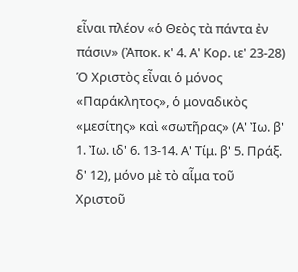εἶναι πλέον «ὁ Θεὸς τὰ πάvτα ἐν πάσιν» (Ἀποκ. κ' 4. Α' Κορ. ιε' 23-28)
Ὁ Χριστὸς εἶναι ὁ μόνος «Παράκλητος», ὁ μοναδικὸς «μεσίτης» καὶ «σωτῆρας» (Α' Ἰω. β' 1. Ἰω. ιδ' 6. 13-14. Α' Τίμ. β' 5. Πράξ. δ' 12), μόνο μὲ τὸ αἷμα τοῦ Χριστοῦ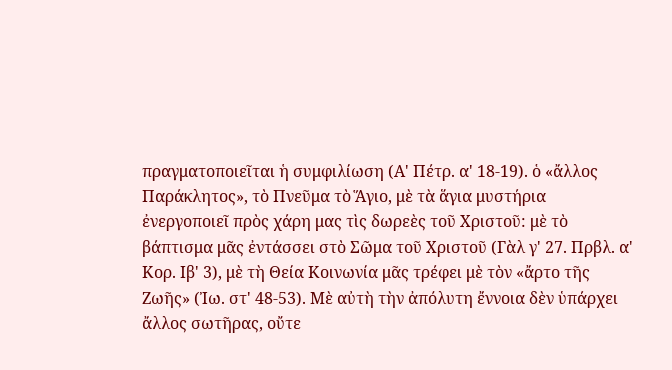πραγματοποιεῖται ἡ συμφιλίωση (Α' Πέτρ. α' 18-19). ὁ «ἄλλος Παράκλητος», τὸ Πνεῦμα τὸ Ἅγιο, μὲ τὰ ἅγια μυστήρια ἐνεργοποιεῖ πρὸς χάρη μας τὶς δωρεὲς τοῦ Χριστοῦ: μὲ τὸ βάπτισμα μᾶς ἐντάσσει στὸ Σῶμα τοῦ Χριστοῦ (Γὰλ γ' 27. Πρβλ. α' Κορ. Ιβ' 3), μὲ τὴ Θεία Κοινωνία μᾶς τρέφει μὲ τὸν «ἄρτο τῆς Ζωῆς» (Ἰω. στ' 48-53). Μὲ αὐτὴ τὴν ἀπόλυτη ἔννοια δὲν ὑπάρχει ἄλλος σωτῆρας, οὔτε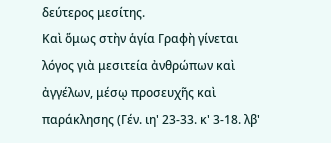δεύτερος μεσίτης.
Καὶ ὅμως στὴν ἁγία Γραφὴ γίνεται λόγος γιὰ μεσιτεία ἀνθρώπων καὶ ἀγγέλων, μέσῳ προσευχῆς καὶ παράκλησης (Γέν. ιη' 23-33. κ' 3-18. λβ'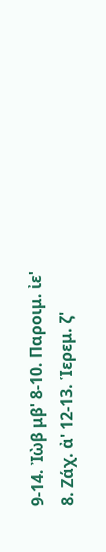9-14. Ἰὼβ μβ' 8-10. Παροιμ. ἰε' 8. Ζάχ. ἀ' 12-13. Ἱερεμ. ζ'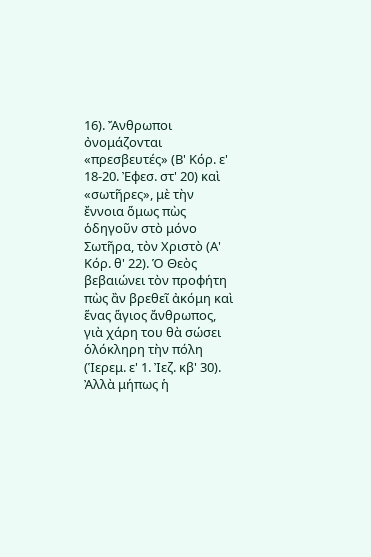16). Ἄνθρωποι ὀνoμάζovται «πρεσβευτές» (Β' Κόρ. ε' 18-20. Ἐφεσ. στ' 20) καὶ «σωτῆρες», μὲ τὴν ἔννοια ὅμως πὼς ὁδηγοῦν στὸ μόνο Σωτῆρα, τὸν Χριστὸ (Α' Κόρ. θ' 22). Ὁ Θεὸς βεβαιώνει τὸν προφήτη πὼς ἂν βρεθεῖ ἀκόμη καὶ ἕνας ἅγιος ἄνθρωπος, γιὰ χάρη του θὰ σώσει ὁλόκληρη τὴν πόλη (Ἱερεμ. ε' 1. Ἰεζ. κβ' 30).
Ἀλλὰ μήπως ἡ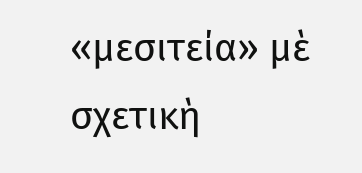«μεσιτεία» μὲ σχετικὴ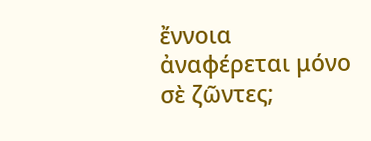ἔννοια ἀναφέρεται μόνο σὲ ζῶντες;